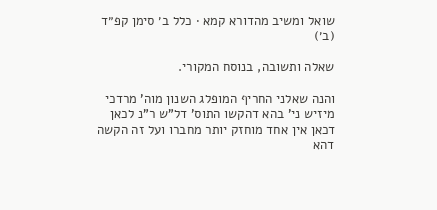שואל ומשיב מהדורא קמא · כלל ב׳ סימן קפ״ד (ב׳)

שאלה ותשובה, בנוסח המקורי.

והנה שאלני החריף המופלג השנון מוה' מרדכי מיזיש ני' בהא דהקשו התוס' דל"ש ר"נ לכאן דכאן אין אחד מוחזק יותר מחברו ועל זה הקשה דהא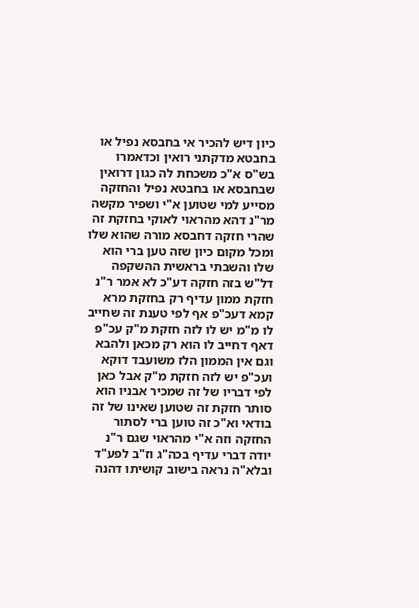כיון דיש להכיר אי בחבסא נפיל או בחבטא מדקתני רואין וכדאמרו בש"ס א"כ משכחת לה כגון דרואין שבחבסא או בחבטא נפיל והחזקה מסייע למי שטוען א"י ושפיר מקשה מר"נ דהא מהראוי לאוקי בחזקת זה שהרי חזקה דחבסא מורה שהוא שלו ומכל מקום כיון שזה טען ברי הוא שלו והשבתי בראשית ההשקפה דל"ש בזה חזקה דע"כ לא אמר ר"נ חזקת ממון עדיף רק בחזקת מרא קמא דעכ"פ אף לפי טענת זה שחייב לו מ"מ יש לו לזה חזקת מ"ק עכ"פ דאף דחייב לו הוא רק מכאן ולהבא וגם אין הממון הלז משועבד דוקא ועכ"פ יש לזה חזקת מ"ק אבל כאן לפי דבריו של זה שמכיר אבניו הוא סותר חזקת זה שטוען שאינו של זה בודאי וא"כ זה טוען ברי לסתור החזקה וזה א"י מהראוי שגם ר"נ יודה דברי עדיף בכה"ג וז"ב לפע"ד ובלא"ה נראה בישוב קושיתו דהנה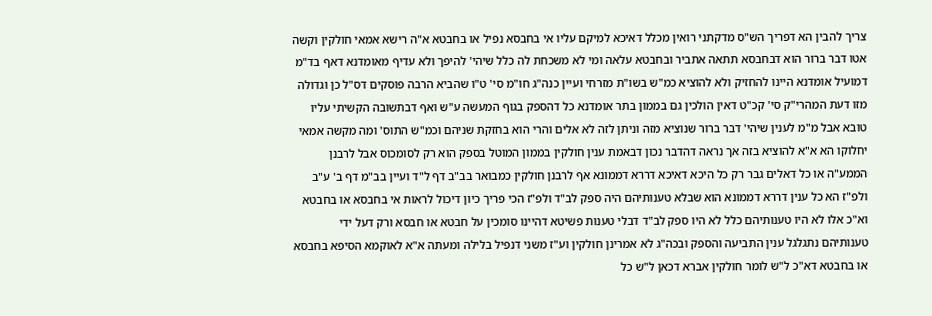צריך להבין הא דפריך הש"ס מדקתני רואין מכלל דאיכא למיקם עליו אי בחבסא נפיל או בחבטא א"ה רישא אמאי חולקין וקשה אטו דבר ברור הוא דבחבסא תתאה אתביר ובחבטא עלאה ומי לא משכחת לה כלל שיהי' להיפך ולא עדיף מאומדנא דאף בד"מ דמועיל אומדנא היינו להחזיק ולא להוציא כמ"ש בשו"ת מזרחי ועיין כנה"ג חו"מ סי' ט"ו שהביא הרבה פוסקים דס"ל כן וגדולה מזו דעת המהרי"ק סי' קכ"ט דאין הולכין גם בממון בתר אומדנא כל דהספק בגוף המעשה ע"ש ואף דבתשובה הקשיתי עליו טובא אבל מ"מ לענין שיהי' דבר ברור שנוציא מזה וניתן לזה לא אלים והרי הוא בחזקת שניהם וכמ"ש התוס' ומה מקשה אמאי יחלוקו הא א"א להוציא בזה אך נראה דהדבר נכון דבאמת ענין חולקין בממון המוטל בספק הוא רק לסומכוס אבל לרבנן הממע"ה או כל דאלים גבר רק כל היכא דאיכא דררא דממונא אף לרבנן חולקין כמבואר בב"ב דף ל"ד ועיין בב"מ דף ב' ע"ב ולפ"ז הא כל ענין דררא דממונא הוא שבלא טענותיהם היה ספק לב"ד ולפ"ז הכי פריך כיון דיכול לראות אי בחבסא או בחבטא וא"כ אלו לא היו טענותיהם כלל לא היו ספק לב"ד דבלי טענות פשיטא דהיינו סומכין על חבטא או חבסא ורק דעל ידי טענותיהם נתגלגל ענין התביעה והספק ובכה"ג לא אמרינן חולקין וע"ז משני דנפיל בלילה ומעתה א"א לאוקמא הסיפא בחבסא או בחבטא דא"כ ל"ש לומר חולקין אברא דכאן ל"ש כל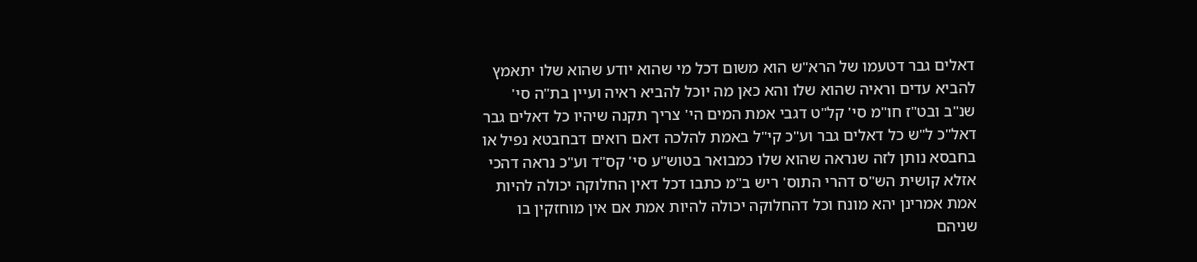דאלים גבר דטעמו של הרא"ש הוא משום דכל מי שהוא יודע שהוא שלו יתאמץ להביא עדים וראיה שהוא שלו והא כאן מה יוכל להביא ראיה ועיין בת"ה סי' שנ"ב ובט"ז חו"מ סי' קל"ט דגבי אמת המים הי' צריך תקנה שיהיו כל דאלים גבר דאל"כ ל"ש כל דאלים גבר וע"כ קי"ל באמת להלכה דאם רואים דבחבטא נפיל או בחבסא נותן לזה שנראה שהוא שלו כמבואר בטוש"ע סי' קס"ד וע"כ נראה דהכי אזלא קושית הש"ס דהרי התוס' ריש ב"מ כתבו דכל דאין החלוקה יכולה להיות אמת אמרינן יהא מונח וכל דהחלוקה יכולה להיות אמת אם אין מוחזקין בו שניהם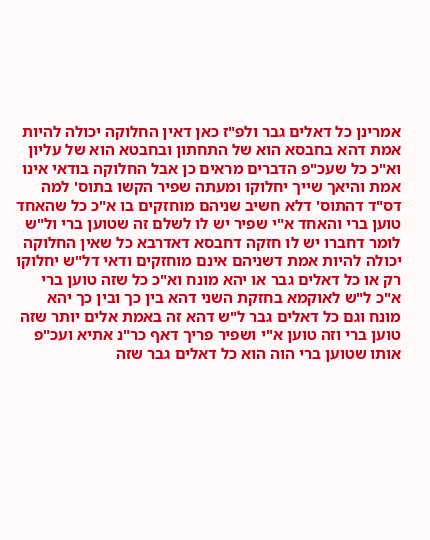אמרינן כל דאלים גבר ולפ"ז כאן דאין החלוקה יכולה להיות אמת דהא בחבסא הוא של התחתון ובחבטא הוא של עליון וא"כ כל שעכ"פ הדברים מראים כן אבל החלוקה בודאי אינו אמת והיאך שייך יחלוקו ומעתה שפיר הקשו בתוס' למה דס"ד דהתוס' דלא חשיב שניהם מוחזקים בו א"כ כל שהאחד טוען ברי והאחד א"י שפיר יש לו לשלם זה שטוען ברי ול"ש לומר דחברו יש לו חזקה דחבסא דאדרבא כל שאין החלוקה יכולה להיות אמת דשניהם אינם מוחזקים ודאי דל"ש יחלוקו רק או כל דאלים גבר או יהא מונח וא"כ כל שזה טוען ברי א"כ ל"ש לאוקמא בחזקת השני דהא בין כך ובין כך יהא מונח וגם כל דאלים גבר ל"ש דהא זה באמת אלים יותר שזה טוען ברי וזה טוען א"י ושפיר פריך דאף כר"נ אתיא ועכ"פ אותו שטוען ברי הוה הוא כל דאלים גבר שזה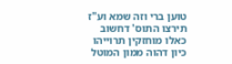טוען ברי וזה שמא וע"ז תירצו התוס' דחשוב כאלו מוחזקין תרוייהו כיון דהוה ממון המוטל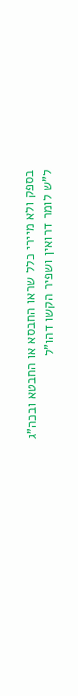בספק ולא מיירי כלל שראו החבסא או החבטא ובכה"ג ל"ש לומר דרואין ושפיר הקשו דהו"ל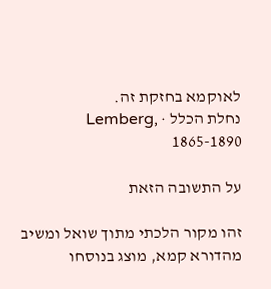לאוקמא בחזקת זה.
נחלת הכלל · Lemberg, 1865-1890

על התשובה הזאת

זהו מקור הלכתי מתוך שואל ומשיב מהדורא קמא, מוצג בנוסחו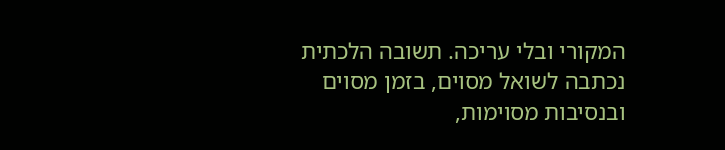המקורי ובלי עריכה. תשובה הלכתית נכתבה לשואל מסוים, בזמן מסוים ובנסיבות מסוימות,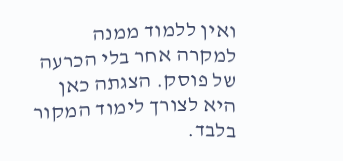ואין ללמוד ממנה למקרה אחר בלי הכרעה של פוסק. הצגתה כאן היא לצורך לימוד המקור בלבד.